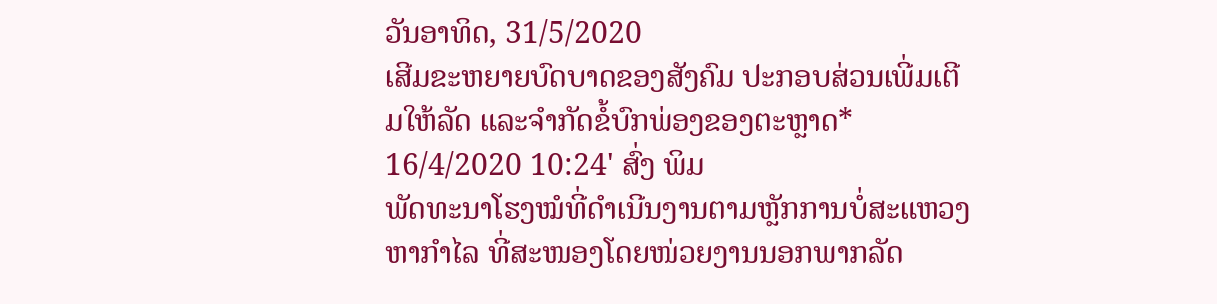ວັນອາທິດ, 31/5/2020
ເສີມຂະຫຍາຍບົດບາດຂອງສັງຄົມ ປະກອບສ່ວນເພີ່ມເຕີມໃຫ້ລັດ ແລະຈຳກັດຂໍ້ບົກພ່ອງຂອງຕະຫຼາດ*
16/4/2020 10:24' ສົ່ງ ພິມ
ພັດທະນາໂຮງໝໍທີ່ດຳເນີນງານຕາມຫຼັກການບໍ່ສະແຫວງຫາກຳໄລ ທີ່ສະໜອງໂດຍໜ່ວຍງານນອກພາກລັດ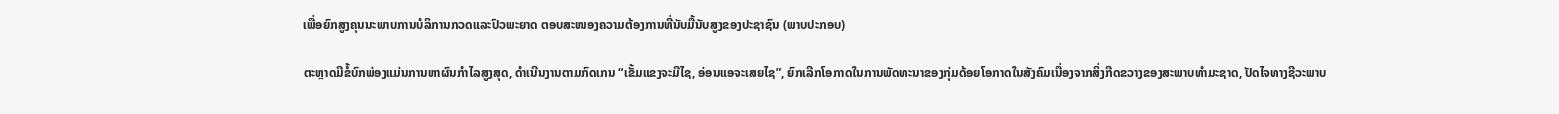ເພື່ອຍົກສູງຄຸນນະພາບການບໍລິການກວດແລະປົວພະຍາດ ຕອບສະໜອງຄວາມຕ້ອງການທີ່ນັບມື້ນັບສູງຂອງປະຊາຊົນ (ພາບປະກອບ)

ຕະຫຼາດມີຂໍ້ບົກພ່ອງແມ່ນການຫາຜົນກຳໄລສູງສຸດ, ດຳເນີນງານຕາມກົດເກນ “ເຂັ້ມແຂງຈະມີໄຊ, ອ່ອນແອຈະເສຍໄຊ”, ຍົກເລີກໂອກາດໃນການພັດທະນາຂອງກຸ່ມດ້ອຍໂອກາດໃນສັງຄົມເນື່ອງຈາກສິ່ງກີດຂວາງຂອງສະພາບທຳມະຊາດ, ປັດໄຈທາງຊີວະພາບ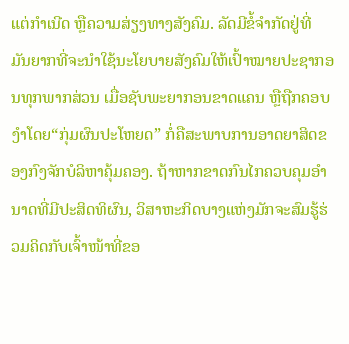ແຕ່ກຳເນີດ ຫຼືຄວາມສ່ຽງທາງສັງຄົມ. ລັດມີຂໍ້ຈຳກັດຢູ່ທີ່ ມັນຍາກທີ່ຈະນຳໃຊ້ນະໂຍບາຍສັງຄົມໃຫ້ເປົ້າໝາຍປະຊາກອນທຸກພາກສ່ວນ ເມື່ອຊັບພະຍາກອນຂາດແຄນ ຫຼືຖືກຄອບງຳໂດຍ“ກຸ່ມຜົນປະໂຫຍດ” ກໍ່ຄືສະພາບການອາດຍາສິດຂອງກົງຈັກບໍລິຫາຄຸ້ມຄອງ. ຖ້າຫາກຂາດກົນໄກຄວບຄຸມອຳນາດທີ່ມີປະສິດທິຜົນ, ວິສາຫະກິດບາງແຫ່ງມັກຈະສົມຮູ້ຮ່ວມຄິດກັບເຈົ້າໜ້າທີ່ຂອ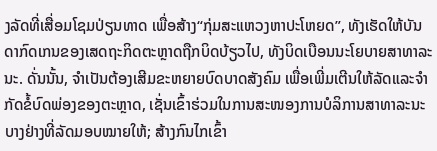ງລັດທີ່ເສື່ອມໂຊມປ່ຽນທາດ ເພື່ອສ້າງ“ກຸ່ມສະແຫວງຫາປະໂຫຍດ”, ທັງເຮັດໃຫ້ບັນດາກົດເກນຂອງເສດຖະກິດຕະຫຼາດຖືກບິດບ້ຽວໄປ, ທັງບິດເບືອນນະໂຍບາຍສາທາລະນະ. ດັ່ນນັ້ນ, ຈຳເປັນຕ້ອງເສີມຂະຫຍາຍບົດບາດສັງຄົມ ເພື່ອເພີ່ມເຕີນໃຫ້ລັດແລະຈຳກັດຂໍ້ບົດພ່ອງຂອງຕະຫຼາດ, ເຊັ່ນເຂົ້າຮ່ວມໃນການສະໜອງການບໍລິການສາທາລະນະບາງຢ່າງທີ່ລັດມອບໝາຍໃຫ້; ສ້າງກົນໄກເຂົ້າ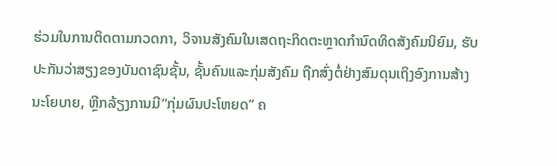ຮ່ວມໃນການຕິດຕາມກວດກາ, ວິຈານສັງຄົມໃນເສດຖະກິດຕະຫຼາດກຳນົດທິດສັງຄົມນິຍົມ, ຮັບປະກັນວ່າສຽງຂອງບັນດາຊົນຊັ້ນ, ຊັ້ນຄົນແລະກຸ່ມສັງຄົມ ຖືກສົ່ງຕໍ່ຢ່າງສົມດຸນເຖິງອົງການສ້າງນະໂຍບາຍ, ຫຼີກລ້ຽງການມີ“ກຸ່ມຜົນປະໂຫຍດ” ຄ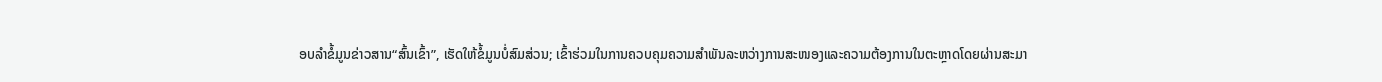ອບລຳຂໍ້ມູນຂ່າວສານ“ສົ້ນເຂົ້າ”, ເຮັດໃຫ້ຂໍ້ມູນບໍ່ສົມສ່ວນ; ເຂົ້າຮ່ວມໃນການຄວບຄຸມຄວາມສຳພັນລະຫວ່າງການສະໜອງແລະຄວາມຕ້ອງການໃນຕະຫຼາດໂດຍຜ່ານສະມາ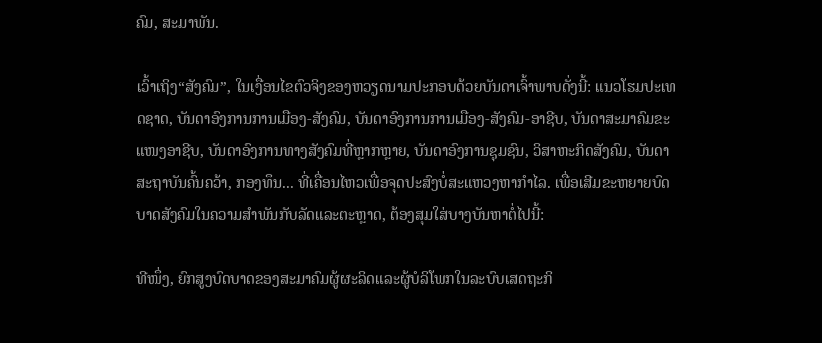ຄົມ, ສະມາພັນ.

ເວົ້າເຖິງ“ສັງຄົມ”, ໃນເງື່ອນໄຂຕົວຈິງຂອງຫວຽດນາມປະກອບດ້ວຍບັນດາເຈົ້າພາບດັ່ງນີ້: ແນວໂຮມປະເທດຊາດ, ບັນດາອົງການການເມືອງ-ສັງຄົມ, ບັນດາອົງການການເມືອງ-ສັງຄົມ-ອາຊີບ, ບັນດາສະມາຄົມຂະແໜງອາຊີບ, ບັນດາອົງການທາງສັງຄົມທີ່ຫຼາກຫຼາຍ, ບັນດາອົງການຊຸມຊົນ, ວິສາຫະກິດສັງຄົມ, ບັນດາສະຖາບັນຄົ້ນຄວ້າ, ກອງທຶນ... ທີ່ເຄື່ອນໄຫວເພື່ອຈຸດປະສົງບໍ່ສະແຫວງຫາກຳໄລ. ເພື່ອເສີມຂະຫຍາຍບົດບາດສັງຄົມໃນຄວາມສຳພັນກັບລັດແລະຕະຫຼາດ, ຕ້ອງສຸມໃສ່ບາງບັນຫາຕໍ່ໄປນີ້:

ທີໜຶ່ງ, ຍົກສູງບົດບາດຂອງສະມາຄົມຜູ້ຜະລິດແລະຜູ້ບໍລິໂພກໃນລະບົບເສດຖະກິ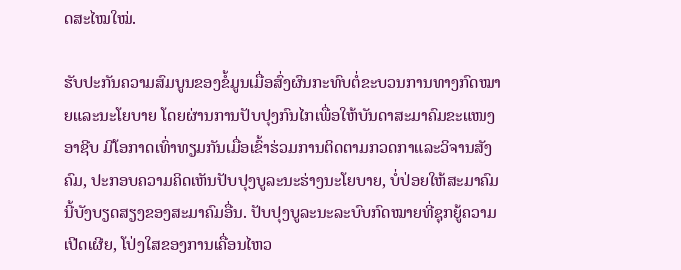ດສະໄໝໃໝ່.

ຮັບປະກັນຄວາມສົມບູນຂອງຂໍ້ມູນເມື່ອສົ່ງຜົນກະທົບຕໍ່ຂະບວນການທາງກົດໝາຍແລະນະໂຍບາຍ ໂດຍຜ່ານການປັບປຸງກົນໄກເພື່ອໃຫ້ບັນດາສະມາຄົມຂະແໜງອາຊີບ ມີໂອກາດເທົ່າທຽມກັນເມື່ອເຂົ້າຮ່ວມການຕິດຕາມກວດກາແລະວິຈານສັງຄົມ, ປະກອບຄວາມຄິດເຫັນປັບປຸງບູລະນະຮ່າງນະໂຍບາຍ, ບໍ່ປ່ອຍໃຫ້ສະມາຄົມນີ້ບັງບຽດສຽງຂອງສະມາຄົມອື່ນ. ປັບປຸງບູລະນະລະບົບກົດໝາຍທີ່ຊຸກຍູ້ຄວາມເປີດເຜີຍ, ໂປ່ງໃສຂອງການເຄື່ອນໄຫວ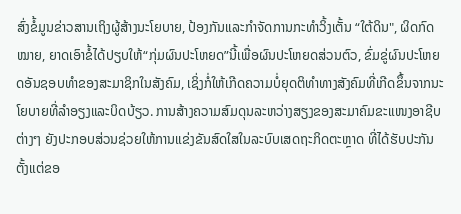ສົ່ງຂໍ້ມູນຂ່າວສານເຖິງຜູ້ສ້າງນະໂຍບາຍ, ປ້ອງກັນແລະກຳຈັດການກະທຳວິ້ງເຕັ້ນ “ໃຕ້ດິນ", ຜິດກົດໝາຍ, ຍາດເອົາຂໍ້ໄດ້ປຽບໃຫ້“ກຸ່ມຜົນປະໂຫຍດ”ນີ້ເພື່ອຜົນປະໂຫຍດສ່ວນຕົວ, ຂົ່ມຂູ່ຜົນປະໂຫຍດອັນຊອບທຳຂອງສະມາຊິກໃນສັງຄົມ, ເຊິ່ງກໍ່ໃຫ້ເກີດຄວາມບໍ່ຍຸດຕິທຳທາງສັງຄົມທີ່ເກີດຂຶ້ນຈາກນະໂຍບາຍທີ່ລຳອຽງແລະບິດບ້ຽວ. ການສ້າງຄວາມສົມດຸນລະຫວ່າງສຽງຂອງສະມາຄົມຂະແໜງອາຊີບຕ່າງໆ ຍັງປະກອບສ່ວນຊ່ວຍໃຫ້ການແຂ່ງຂັນສົດໃສໃນລະບົບເສດຖະກິດຕະຫຼາດ ທີ່ໄດ້ຮັບປະກັນຕັ້ງແຕ່ຂອ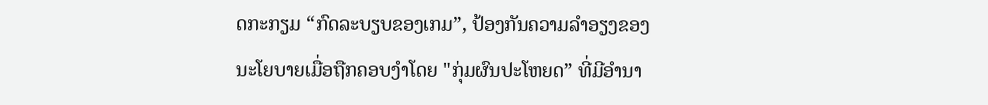ດກະກຽມ “ກົດລະບຽບຂອງເກມ”, ປ້ອງກັນຄວາມລຳອຽງຂອງນະໂຍບາຍເມື່ອຖືກຄອບງຳໂດຍ "ກຸ່ມຜົນປະໂຫຍດ” ທີ່ມີອຳນາ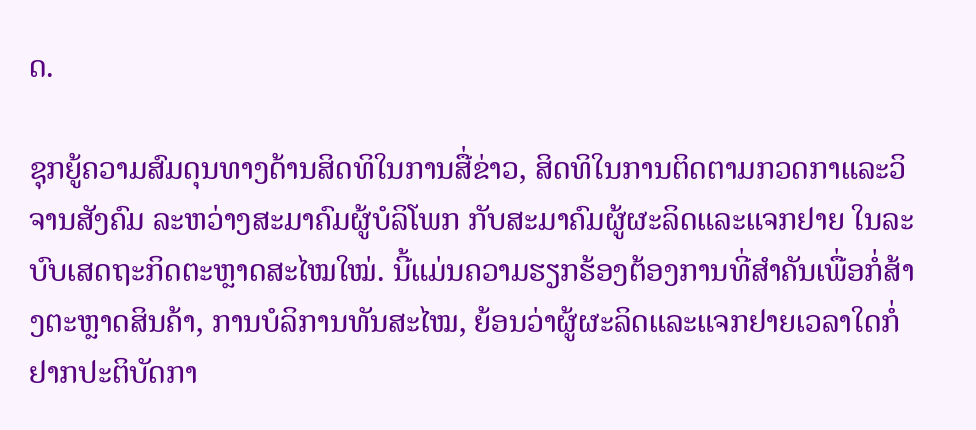ດ.

ຊຸກຍູ້ຄວາມສົມດຸນທາງດ້ານສິດທິໃນການສື່ຂ່າວ, ສິດທິໃນການຕິດຕາມກວດກາແລະວິຈານສັງຄົມ ລະຫວ່າງສະມາຄົມຜູ້ບໍລິໂພກ ກັບສະມາຄົມຜູ້ຜະລິດແລະແຈກຢາຍ ໃນລະບົບເສດຖະກິດຕະຫຼາດສະໄໝໃໝ່. ນີ້ແມ່ນຄວາມຮຽກຮ້ອງຕ້ອງການທີ່ສຳຄັນເພື່ອກໍ່ສ້າງຕະຫຼາດສິນຄ້າ, ການບໍລິການທັນສະໄໝ, ຍ້ອນວ່າຜູ້ຜະລິດແລະແຈກຢາຍເວລາໃດກໍ່ຢາກປະຕິບັດກາ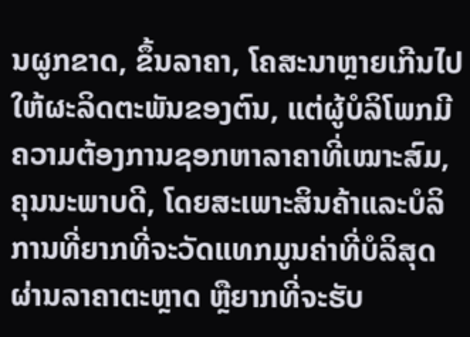ນຜູກຂາດ, ຂຶ້ນລາຄາ, ໂຄສະນາຫຼາຍເກີນໄປໃຫ້ຜະລິດຕະພັນຂອງຕົນ, ແຕ່ຜູ້ບໍລິໂພກມີຄວາມຕ້ອງການຊອກຫາລາຄາທີ່ເໝາະສົມ, ຄຸນນະພາບດີ, ໂດຍສະເພາະສິນຄ້າແລະບໍລິການທີ່ຍາກທີ່ຈະວັດແທກມູນຄ່າທີ່ບໍລິສຸດຜ່ານລາຄາຕະຫຼາດ ຫຼືຍາກທີ່ຈະຮັບ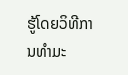ຮູ້ໂດຍວິທີການທຳມະ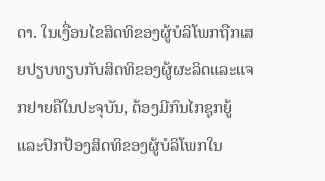ດາ. ໃນເງື່ອນໄຂສິດທິຂອງຜູ້ບໍລິໂພກຖືກເສຍປຽບທຽບກັບສິດທິຂອງຜູ້ຜະລິດແລະແຈກຢາຍຄືໃນປະຈຸບັນ, ຕ້ອງມີກົນໄກຊຸກຍູ້ແລະປົກປ້ອງສິດທິຂອງຜູ້ບໍລິໂພກໃນ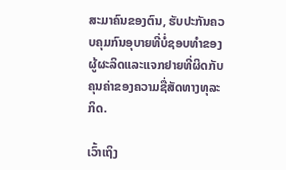ສະມາຄົນຂອງຕົນ, ຮັບປະກັນຄວບຄຸມກົນອຸບາຍທີ່ບໍ່ຊອບທຳຂອງຜູ້ຜະລິດແລະແຈກຢາຍທີ່ຜິດກັບຄຸນຄ່າຂອງຄວາມຊື່ສັດທາງທຸລະກິດ.

ເວົ້າເຖິງ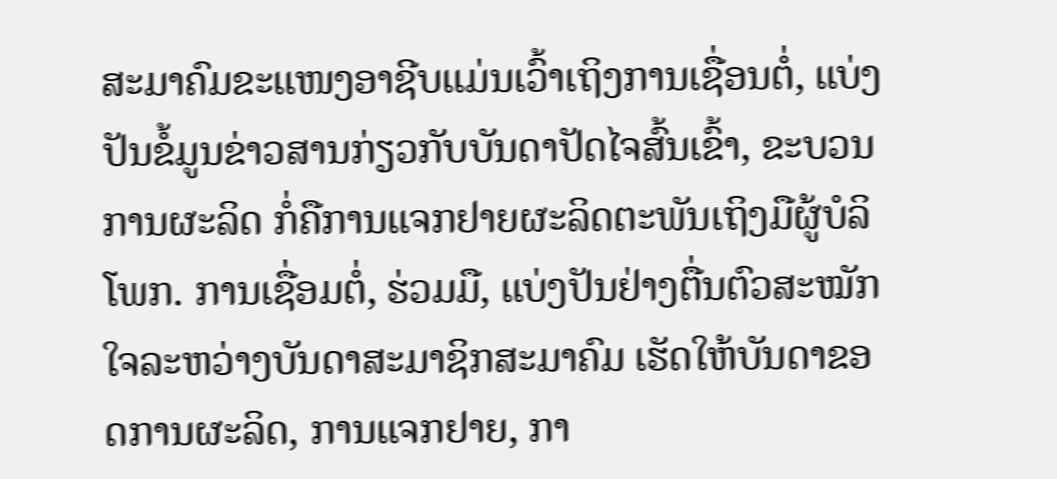ສະມາຄົມຂະແໜງອາຊີບແມ່ນເວົ້າເຖິງການເຊື່ອນຕໍ່, ແບ່ງປັນຂໍ້ມູນຂ່າວສານກ່ຽວກັບບັນດາປັດໄຈສົ້ນເຂົ້າ, ຂະບວນການຜະລິດ ກໍ່ຄືການແຈກຢາຍຜະລິດຕະພັນເຖິງມືຜູ້ບໍລິໂພກ. ການເຊື່ອມຕໍ່, ຮ່ວມມື, ແບ່ງປັນຢ່າງຕື່ນຕົວສະໝັກໃຈລະຫວ່າງບັນດາສະມາຊິກສະມາຄົມ ເຮັດໃຫ້ບັນດາຂອດການຜະລິດ, ການແຈກຢາຍ, ກາ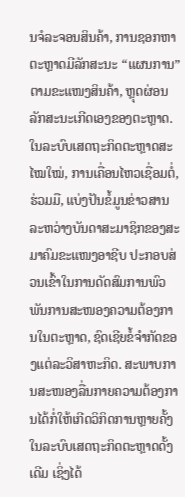ນຈໍລະຈອນສິນຄ້າ, ການຊອກຫາຕະຫຼາດມີລັກສະນະ “ແຜນການ” ຕາມຂະແໜງສິນຄ້າ, ຫຼຸດຜ່ອນລັກສະນະເກີດເອງຂອງຕະຫຼາດ. ໃນລະບົບເສດຖະກິດຕະຫຼາດສະໄໝໃໝ່, ການເຄື່ອນໄຫວເຊື່ອມຕໍ່, ຮ່ວມມື, ແບ່ງປັນຂໍ້ມູນຂ່າວສານລະຫວ່າງບັນດາສະມາຊິກຂອງສະມາຄົມຂະແໜງອາຊີບ ປະກອບສ່ວນເຂົ້າໃນການດັດສົມການພົວພັນການສະໜອງຄວາມຕ້ອງການໃນຕະຫຼາດ, ຊົດເຊີຍຂໍ້ຈຳກັດຂອງແຕ່ລະວິສາຫະກິດ. ສະພາບການສະໜອງລື່ນກາຍຄວາມຕ້ອງການໄດ້ກໍ່ໃຫ້ເກີດວິກິດການຫຼາຍຄັ້ງໃນລະບົບເສດຖະກິດຕະຫຼາດດັ້ງເດີມ ເຊິ່ງໄດ້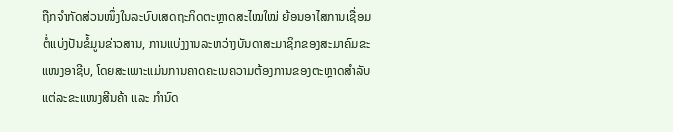ຖືກຈຳກັດສ່ວນໜຶ່ງໃນລະບົບເສດຖະກິດຕະຫຼາດສະໄໝໃໝ່ ຍ້ອນອາໄສການເຊື່ອມຕໍ່ແບ່ງປັນຂໍ້ມູນຂ່າວສານ, ການແບ່ງງານລະຫວ່າງບັນດາສະມາຊິກຂອງສະມາຄົມຂະແໜງອາຊີບ, ໂດຍສະເພາະແມ່ນການຄາດຄະເນຄວາມຕ້ອງການຂອງຕະຫຼາດສຳລັບແຕ່ລະຂະແໜງສີນຄ້າ ແລະ ກຳນົດ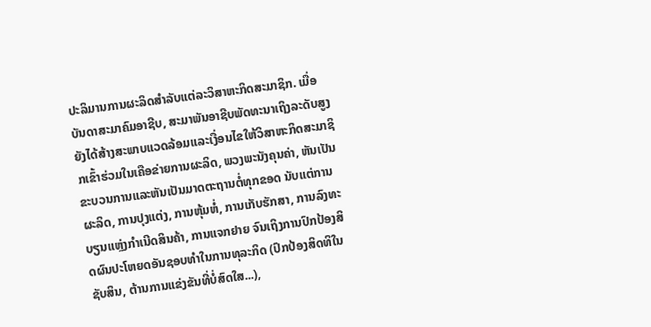ປະລິມານການຜະລິດສຳລັບແຕ່ລະວິສາຫະກິດສະມາຊິກ. ເມື່ອບັນດາສະມາຄົມອາຊີບ, ສະມາພັນອາຊີບພັດທະນາເຖິງລະດັບສູງຍັງໄດ້ສ້າງສະພາບແວດລ້ອມແລະເງື່ອນໄຂໃຫ້ວິສາຫະກິດສະມາຊິກເຂົ້າຮ່ວມໃນເຄືອຂ່າຍການຜະລິດ, ພວງພະນັງຄຸນຄ່າ, ຫັນເປັນຂະບວນການແລະຫັນເປັນມາດຕະຖານຕໍ່ທຸກຂອດ ນັບແຕ່ການຜະລິດ, ການປຸງແຕ່ງ, ການຫຸ້ມຫໍ່, ການເກັບຮັກສາ, ການລົງທະບຽນແຫຼ່ງກຳເນີດສິນຄ້າ, ການແຈກຢາຍ ຈົນເຖິງການປົກປ້ອງສິດຜົນປະໂຫຍດອັນຊອບທຳໃນການທຸລະກິດ (ປົກປ້ອງສິດທິໃນຊັບສິນ, ຕ້ານການແຂ່ງຂັນທີ່ບໍ່ສົດໃສ...),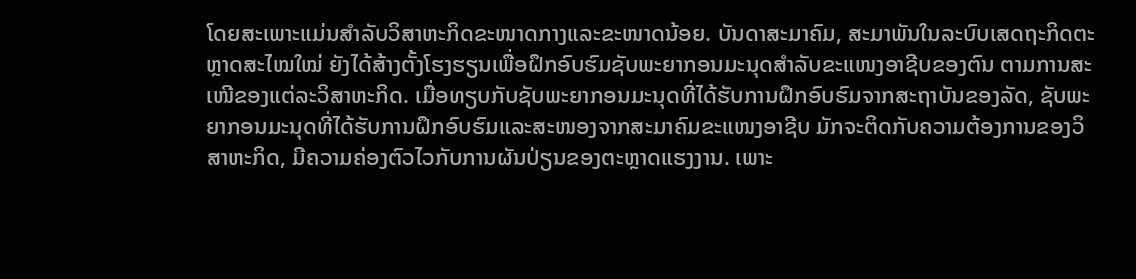ໂດຍສະເພາະແມ່ນສຳລັບວິສາຫະກິດຂະໜາດກາງແລະຂະໜາດນ້ອຍ. ບັນດາສະມາຄົມ, ສະມາພັນໃນລະບົບເສດຖະກິດຕະຫຼາດສະໄໝໃໝ່ ຍັງໄດ້ສ້າງຕັ້ງໂຮງຮຽນເພື່ອຝຶກອົບຮົມຊັບພະຍາກອນມະນຸດສຳລັບຂະແໜງອາຊີບຂອງຕົນ ຕາມການສະເໜີຂອງແຕ່ລະວິສາຫະກິດ. ເມື່ອທຽບກັບຊັບພະຍາກອນມະນຸດທີ່ໄດ້ຮັບການຝຶກອົບຮົມຈາກສະຖາບັນຂອງລັດ, ຊັບພະຍາກອນມະນຸດທີ່ໄດ້ຮັບການຝຶກອົບຮົມແລະສະໜອງຈາກສະມາຄົມຂະແໜງອາຊີບ ມັກຈະຕິດກັບຄວາມຕ້ອງການຂອງວິສາຫະກິດ, ມີຄວາມຄ່ອງຕົວໄວກັບການຜັນປ່ຽນຂອງຕະຫຼາດແຮງງານ. ເພາະ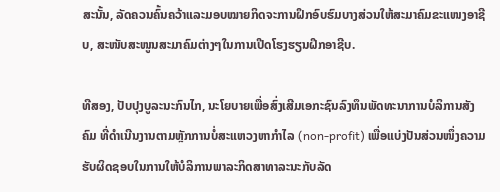ສະນັ້ນ, ລັດຄວນຄົ້ນຄວ້າແລະມອບໝາຍກິດຈະການຝຶກອົບຮົມບາງສ່ວນໃຫ້ສະມາຄົມຂະແໜງອາຊີບ, ສະໜັບສະໜູນສະມາຄົມຕ່າງໆໃນການເປີດໂຮງຮຽນຝຶກອາຊີບ.

ທີສອງ, ປັບປຸງບູລະນະກົນໄກ, ນະໂຍບາຍເພື່ອສົ່ງເສີມເອກະຊົນລົງທຶນພັດທະນາການບໍລິການສັງຄົມ ທີ່ດຳເນີນງານຕາມຫຼັກການບໍ່ສະແຫວງຫາກຳໄລ (non-profit) ເພື່ອແບ່ງປັນສ່ວນໜຶ່ງຄວາມຮັບຜິດຊອບໃນການໃຫ້ບໍລິການພາລະກິດສາທາລະນະກັບລັດ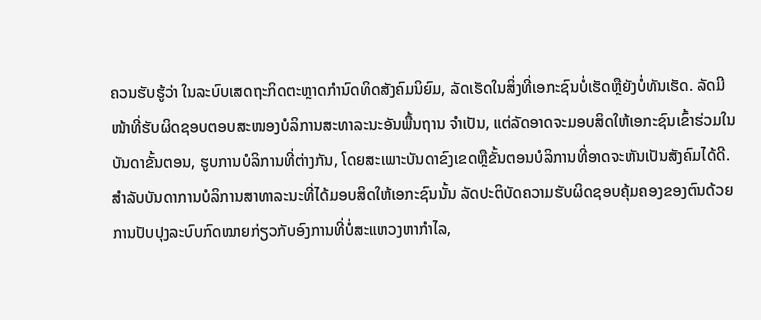ຄວນຮັບຮູ້ວ່າ ໃນລະບົບເສດຖະກິດຕະຫຼາດກຳນົດທິດສັງຄົມນິຍົມ, ລັດເຮັດໃນສິ່ງທີ່ເອກະຊົນບໍ່ເຮັດຫຼືຍັງບໍ່ທັນເຮັດ. ລັດມີໜ້າທີ່ຮັບຜິດຊອບຕອບສະໜອງບໍລິການສະທາລະນະອັນພື້ນຖານ ຈຳເປັນ, ແຕ່ລັດອາດຈະມອບສິດໃຫ້ເອກະຊົນເຂົ້າຮ່ວມໃນບັນດາຂັ້ນຕອນ, ຮູບການບໍລິການທີ່ຕ່າງກັນ, ໂດຍສະເພາະບັນດາຂົງເຂດຫຼືຂັ້ນຕອນບໍລິການທີ່ອາດຈະຫັນເປັນສັງຄົມໄດ້ດີ. ສຳລັບບັນດາການບໍລິການສາທາລະນະທີ່ໄດ້ມອບສິດໃຫ້ເອກະຊົນນັ້ນ ລັດປະຕິບັດຄວາມຮັບຜິດຊອບຄຸ້ມຄອງຂອງຕົນດ້ວຍການປັບປຸງລະບົບກົດໝາຍກ່ຽວກັບອົງການທີ່ບໍ່ສະແຫວງຫາກຳໄລ,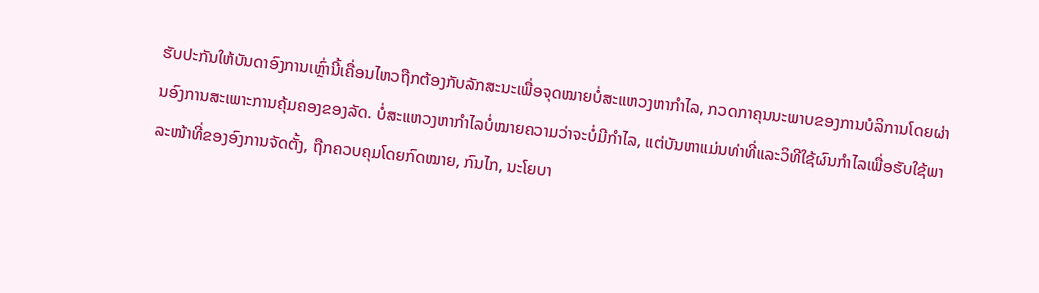ຮັບປະກັນໃຫ້ບັນດາອົງການເຫຼົ່ານີ້ເຄື່ອນໄຫວຖືກຕ້ອງກັບລັກສະນະເພື່ອຈຸດໝາຍບໍ່ສະແຫວງຫາກຳໄລ, ກວດກາຄຸນນະພາບຂອງການບໍລິການໂດຍຜ່ານອົງການສະເພາະການຄຸ້ມຄອງຂອງລັດ. ບໍ່ສະແຫວງຫາກຳໄລບໍ່ໝາຍຄວາມວ່າຈະບໍ່ມີກຳໄລ, ແຕ່ບັນຫາແມ່ນທ່າທີ່ແລະວິທີໃຊ້ຜົນກຳໄລເພື່ອຮັບໃຊ້ພາລະໜ້າທີ່ຂອງອົງການຈັດຕັ້ງ, ຖືກຄວບຄຸມໂດຍກົດໝາຍ, ກົນໄກ, ນະໂຍບາ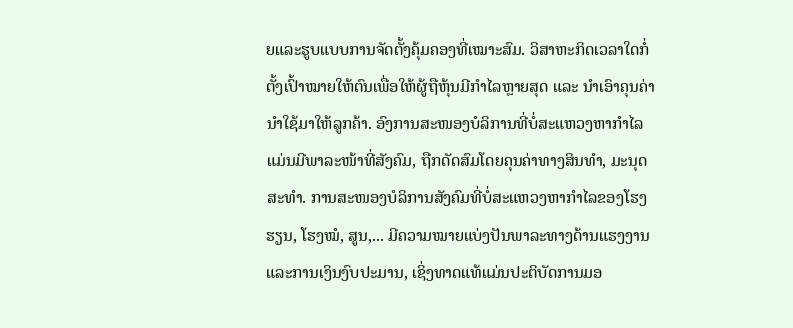ຍແລະຮູບແບບການຈັດຕັ້ງຄຸ້ມຄອງທີ່ເໝາະສົມ. ວິສາຫະກິດເວລາໃດກໍ່ຕັ້ງເປົ້າໝາຍໃຫ້ຕົນເພື່ອໃຫ້ຜູ້ຖືຫຸ້ນມີກຳໄລຫຼາຍສຸດ ແລະ ນຳເອົາຄຸນຄ່ານຳໃຊ້ມາໃຫ້ລູກຄ້າ. ອົງການສະໜອງບໍລິການທີ່ບໍ່ສະແຫວງຫາກຳໄລແມ່ນມີພາລະໜ້າທີ່ສັງຄົມ, ຖືກດັດສົມໂດຍຄຸນຄ່າທາງສິນທຳ, ມະນຸດສະທຳ. ການສະໜອງບໍລິການສັງຄົມທີ່ບໍ່ສະແຫວງຫາກຳໄລຂອງໂຮງຮຽນ, ໂຮງໝໍ, ສູນ,... ມີຄວາມໝາຍແບ່ງປັນພາລະທາງດ້ານແຮງງານແລະການເງິນງົບປະມານ, ເຊິ່ງທາດແທ້ແມ່ນປະຕິບັດການມອ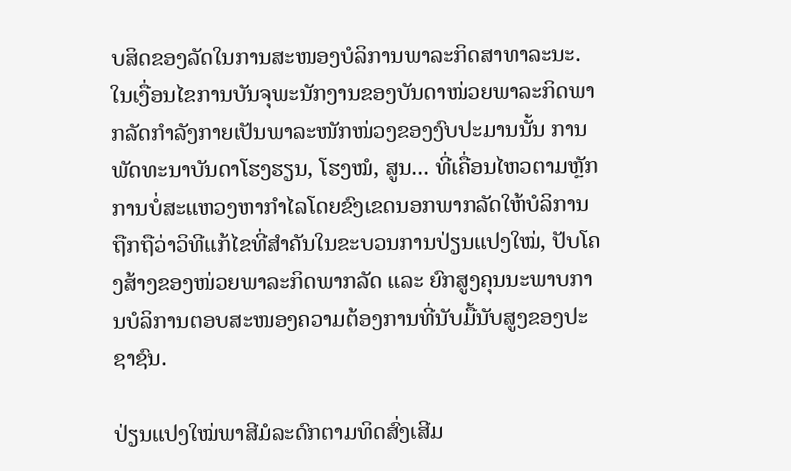ບສິດຂອງລັດໃນການສະໜອງບໍລິການພາລະກິດສາທາລະນະ. ໃນເງື່ອນໄຂການບັນຈຸພະນັກງານຂອງບັນດາໜ່ວຍພາລະກິດພາກລັດກຳລັງກາຍເປັນພາລະໜັກໜ່ວງຂອງງົບປະມານນັ້ນ ການພັດທະນາບັນດາໂຮງຮຽນ, ໂຮງໝໍ, ສູນ... ທີ່ເຄື່ອນໄຫວຕາມຫຼັກການບໍ່ສະແຫວງຫາກຳໄລໂດຍຂົງເຂດນອກພາກລັດໃຫ້ບໍລິການ ຖືກຖືວ່າວິທີແກ້ໄຂທີ່ສຳຄັນໃນຂະບວນການປ່ຽນແປງໃໝ່, ປັບໂຄງສ້າງຂອງໜ່ວຍພາລະກິດພາກລັດ ແລະ ຍົກສູງຄຸນນະພາບການບໍລິການຕອບສະໜອງຄວາມຕ້ອງການທີ່ນັບມື້ນັບສູງຂອງປະຊາຊົນ.

ປ່ຽນແປງໃໝ່ພາສີມໍລະດົກຕາມທິດສົ່ງເສີມ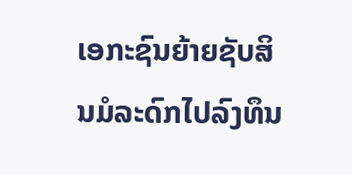ເອກະຊົນຍ້າຍຊັບສິນມໍລະດົກໄປລົງທຶນ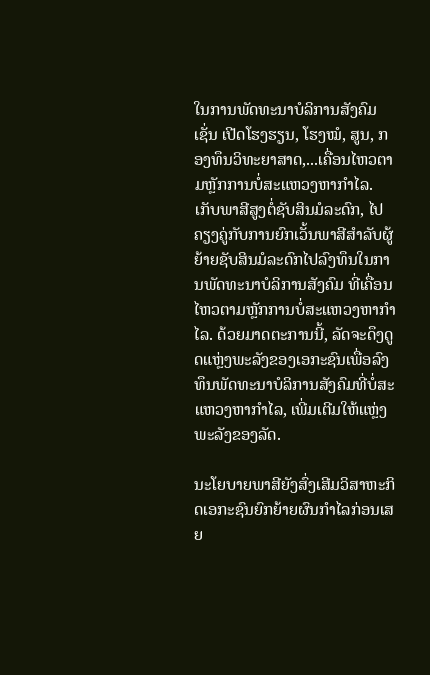ໃນການພັດທະນາບໍລິການສັງຄົມເຊັ່ນ ເປີດໂຮງຮຽນ, ໂຮງໝໍ, ສູນ, ກອງທຶນວິທະຍາສາດ,...ເຄື່ອນໄຫວຕາມຫຼັກການບໍ່ສະແຫວງຫາກຳໄລ. ເກັບພາສີສູງຕໍ່ຊັບສິນມໍລະດົກ, ໄປຄຽງຄູ່ກັບການຍົກເວັ້ນພາສີສຳລັບຜູ້ຍ້າຍຊັບສິນມໍລະດົກໄປລົງທຶນໃນການພັດທະນາບໍລິການສັງຄົມ ທີ່ເຄື່ອນໄຫວຕາມຫຼັກການບໍ່ສະແຫວງຫາກຳໄລ. ດ້ວຍມາດຕະການນີ້, ລັດຈະດຶງດູດແຫຼ່ງພະລັງຂອງເອກະຊົນເພື່ອລົງທຶນພັດທະນາບໍລິການສັງຄົມທີ່ບໍ່ສະແຫວງຫາກຳໄລ, ເພີ່ມເຕີມໃຫ້ແຫຼ່ງພະລັງຂອງລັດ.

ນະໂຍບາຍພາສີຍັງສົ່ງເສີມວິສາຫະກິດເອກະຊົນຍົກຍ້າຍຜົນກຳໄລກ່ອນເສຍ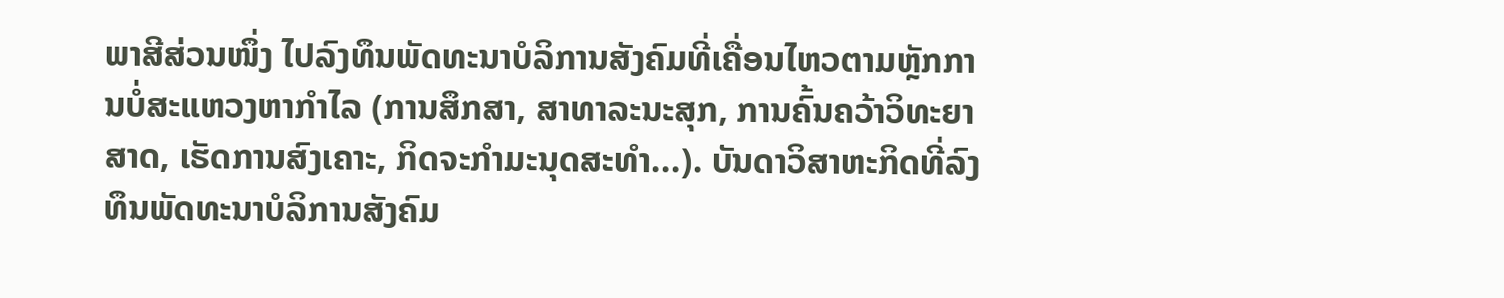ພາສີສ່ວນໜຶ່ງ ໄປລົງທຶນພັດທະນາບໍລິການສັງຄົມທີ່ເຄື່ອນໄຫວຕາມຫຼັກການບໍ່ສະແຫວງຫາກຳໄລ (ການສຶກສາ, ສາທາລະນະສຸກ, ການຄົ້ນຄວ້າວິທະຍາສາດ, ເຮັດການສົງເຄາະ, ກິດຈະກຳມະນຸດສະທຳ...). ບັນດາວິສາຫະກິດທີ່ລົງທຶນພັດທະນາບໍລິການສັງຄົມ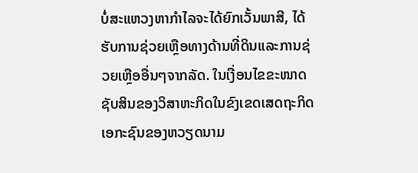ບໍ່ສະແຫວງຫາກຳໄລຈະໄດ້ຍົກເວັ້ນພາສີ, ໄດ້ຮັບການຊ່ວຍເຫຼືອທາງດ້ານທີ່ດິນແລະການຊ່ວຍເຫຼືອອື່ນໆຈາກລັດ. ໃນເງື່ອນໄຂຂະໜາດຊັບສິນຂອງວິສາຫະກິດໃນຂົງເຂດເສດຖະກິດເອກະຊົນຂອງຫວຽດນາມ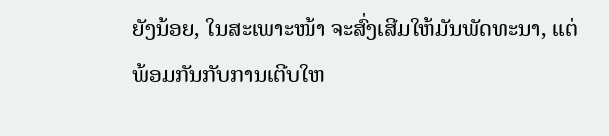ຍັງນ້ອຍ, ໃນສະເພາະໜ້າ ຈະສົ່ງເສີມໃຫ້ມັນພັດທະນາ, ແຕ່ພ້ອມກັນກັບການເຕີບໃຫ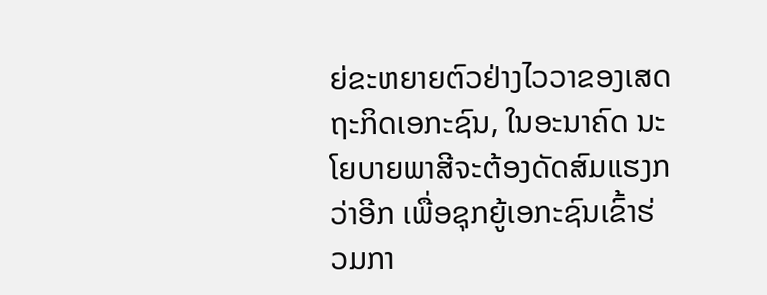ຍ່ຂະຫຍາຍຕົວຢ່າງໄວວາຂອງເສດຖະກິດເອກະຊົນ, ໃນອະນາຄົດ ນະໂຍບາຍພາສີຈະຕ້ອງດັດສົມແຮງກວ່າອີກ ເພື່ອຊຸກຍູ້ເອກະຊົນເຂົ້າຮ່ວມກາ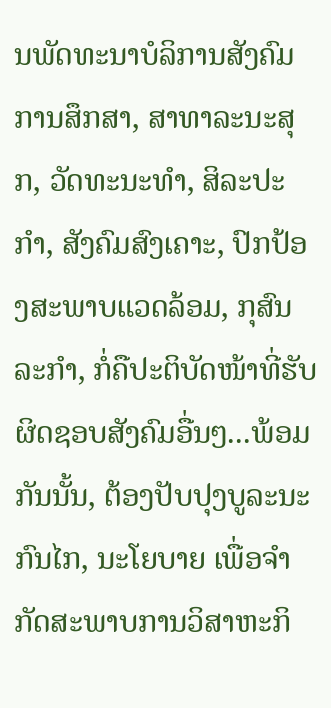ນພັດທະນາບໍລິການສັງຄົມ ການສຶກສາ, ສາທາລະນະສຸກ, ວັດທະນະທຳ, ສິລະປະກຳ, ສັງຄົມສົງເຄາະ, ປົກປ້ອງສະພາບແວດລ້ອມ, ກຸສົນລະກຳ, ກໍ່ຄືປະຕິບັດໜ້າທີ່ຮັບຜິດຊອບສັງຄົມອື່ນໆ...ພ້ອມກັນນັ້ນ, ຕ້ອງປັບປຸງບູລະນະກົນໄກ, ນະໂຍບາຍ ເພື່ອຈຳກັດສະພາບການວິສາຫະກິ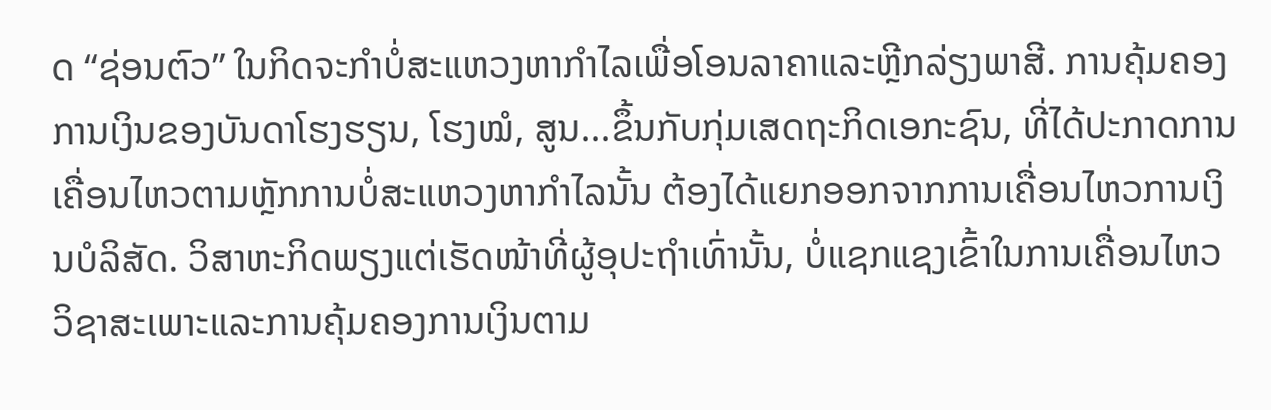ດ “ຊ່ອນຕົວ” ໃນກິດຈະກຳບໍ່ສະແຫວງຫາກຳໄລເພື່ອໂອນລາຄາແລະຫຼີກລ່ຽງພາສີ. ການຄຸ້ມຄອງການເງິນຂອງບັນດາໂຮງຮຽນ, ໂຮງໝໍ, ສູນ...ຂຶ້ນກັບກຸ່ມເສດຖະກິດເອກະຊົນ, ທີ່ໄດ້ປະກາດການເຄື່ອນໄຫວຕາມຫຼັກການບໍ່ສະແຫວງຫາກຳໄລນັ້ນ ຕ້ອງໄດ້ແຍກອອກຈາກການເຄື່ອນໄຫວການເງິນບໍລິສັດ. ວິສາຫະກິດພຽງແຕ່ເຮັດໜ້າທີ່ຜູ້ອຸປະຖຳເທົ່ານັ້ນ, ບໍ່ແຊກແຊງເຂົ້າໃນການເຄື່ອນໄຫວວິຊາສະເພາະແລະການຄຸ້ມຄອງການເງິນຕາມ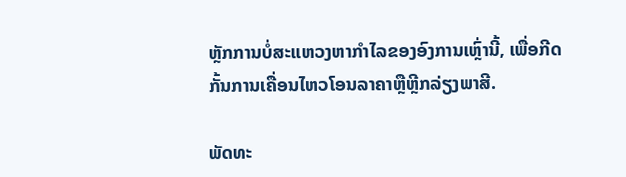ຫຼັກການບໍ່ສະແຫວງຫາກຳໄລຂອງອົງການເຫຼົ່ານີ້, ເພື່ອກີດກັ້ນການເຄື່ອນໄຫວໂອນລາຄາຫຼືຫຼີກລ່ຽງພາສີ.

ພັດທະ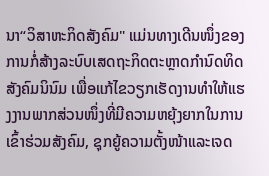ນາ“ວິສາຫະກິດສັງຄົມ" ແມ່ນທາງເດີນໜຶ່ງຂອງການກໍ່ສ້າງລະບົບເສດຖະກິດຕະຫຼາດກຳນົດທິດສັງຄົມນິນົມ ເພື່ອແກ້ໄຂວຽກເຮັດງານທຳໃຫ້ແຮງງານພາກສ່ວນໜຶ່ງທີ່ມີຄວາມຫຍຸ້ງຍາກໃນການເຂົ້າຮ່ວມສັງຄົມ, ຊຸກຍູ້ຄວາມຕັ້ງໜ້າແລະເຈດ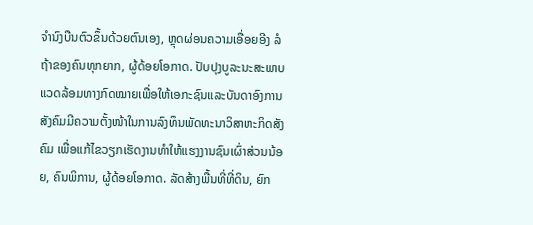ຈຳນົງບືນຕົວຂຶ້ນດ້ວຍຕົນເອງ, ຫຼຸດຜ່ອນຄວາມເອື່ອຍອີງ ລໍຖ້າຂອງຄົນທຸກຍາກ, ຜູ້ດ້ອຍໂອກາດ. ປັບປຸງບູລະນະສະພາບແວດລ້ອມທາງກົດໝາຍເພື່ອໃຫ້ເອກະຊົນແລະບັນດາອົງການສັງຄົມມີຄວາມຕັ້ງໜ້າໃນການລົງທຶນພັດທະນາວິສາຫະກິດສັງຄົມ ເພື່ອແກ້ໄຂວຽກເຮັດງານທຳໃຫ້ແຮງງານຊົນເຜົ່າສ່ວນນ້ອຍ, ຄົນພິການ, ຜູ້ດ້ອຍໂອກາດ. ລັດສ້າງພື້ນທີ່ທີ່ດິນ, ຍົກ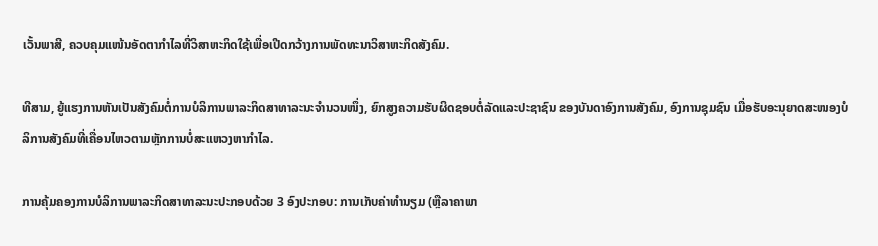ເວັ້ນພາສີ, ຄວບຄຸມແໜ້ນອັດຕາກຳໄລທີ່ວິສາຫະກິດໃຊ້ເພື່ອເປີດກວ້າງການພັດທະນາວິສາຫະກິດສັງຄົມ.

ທີສາມ, ຍູ້ແຮງການຫັນເປັນສັງຄົມຕໍ່ການບໍລິການພາລະກິດສາທາລະນະຈຳນວນໜຶ່ງ, ຍົກສູງຄວາມຮັບຜິດຊອບຕໍ່ລັດແລະປະຊາຊົນ ຂອງບັນດາອົງການສັງຄົມ, ອົງການຊຸມຊົນ ເມື່ອຮັບອະນຸຍາດສະໜອງບໍລິການສັງຄົມທີ່ເຄື່ອນໄຫວຕາມຫຼັກການບໍ່ສະແຫວງຫາກຳໄລ.

ການຄຸ້ມຄອງການບໍລິການພາລະກິດສາທາລະນະປະກອບດ້ວຍ 3 ອົງປະກອບ: ການເກັບຄ່າທຳນຽມ (ຫຼືລາຄາພາ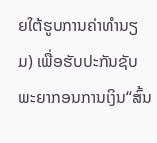ຍໃຕ້ຮູບການຄ່າທຳນຽມ) ເພື່ອຮັບປະກັນຊັບພະຍາກອນການເງິນ“ສົ້ນ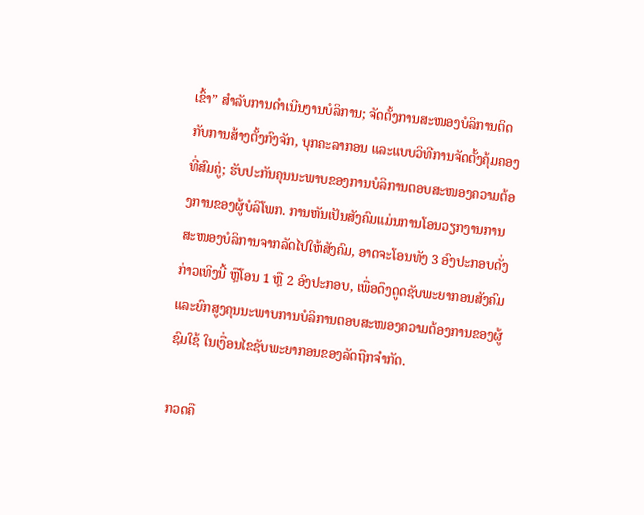ເຂົ້າ” ສຳລັບການດຳເນີນງານບໍລິການ; ຈັດຕັ້ງການສະໜອງບໍລິການຕິດກັບການສ້າງຕັ້ງກົງຈັກ, ບຸກຄະລາກອນ ແລະແບບວິທີການຈັດຕັ້ງຄຸ້ມຄອງທີ່ສົມຄູ່; ຮັບປະກັນຄຸນນະພາບຂອງການບໍລິການຕອບສະໜອງຄວາມຕ້ອງການຂອງຜູ້ບໍລິໂພກ. ການຫັນເປັນສັງຄົມແມ່ນການໂອນວຽກງານການສະໜອງບໍລິການຈາກລັດໄປໃຫ້ສັງຄົມ, ອາດຈະໂອນທັງ 3 ອົງປະກອບດັ່ງກ່າວເທິງນີ້ ຫຼືໂອນ 1 ຫຼື 2 ອົງປະກອບ, ເພື່ອດຶງດູດຊັບພະຍາກອນສັງຄົມ ແລະຍົກສູງຄຸນນະພາບການບໍລິການຕອບສະໜອງຄວາມຕ້ອງການຂອງຜູ້ຊົມໃຊ້ ໃນເງື່ອນໄຂຊັບພະຍາກອນຂອງລັດຖືກຈຳກັດ.

ກວດຄື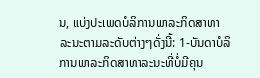ນ, ແບ່ງປະເພດບໍລິການພາລະກິດສາທາລະນະຕາມລະດັບຕ່າງໆດັ່ງນີ້: 1-ບັນດາບໍລິການພາລະກິດສາທາລະນະທີ່ບໍ່ມີຄຸນ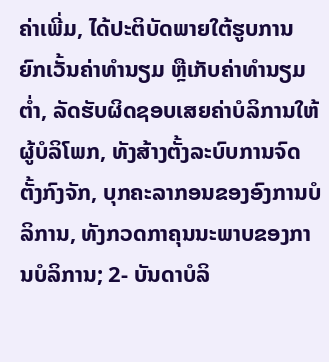ຄ່າເພີ່ມ, ໄດ້ປະຕິບັດພາຍໃຕ້ຮູບການຍົກເວັ້ນຄ່າທຳນຽມ ຫຼືເກັບຄ່າທຳນຽມຕ່ຳ, ລັດຮັບຜິດຊອບເສຍຄ່າບໍລິການໃຫ້ຜູ້ບໍລິໂພກ, ທັງສ້າງຕັ້ງລະບົບການຈົດຕັ້ງກົງຈັກ, ບຸກຄະລາກອນຂອງອົງການບໍລິການ, ທັງກວດກາຄຸນນະພາບຂອງການບໍລິການ; 2- ບັນດາບໍລິ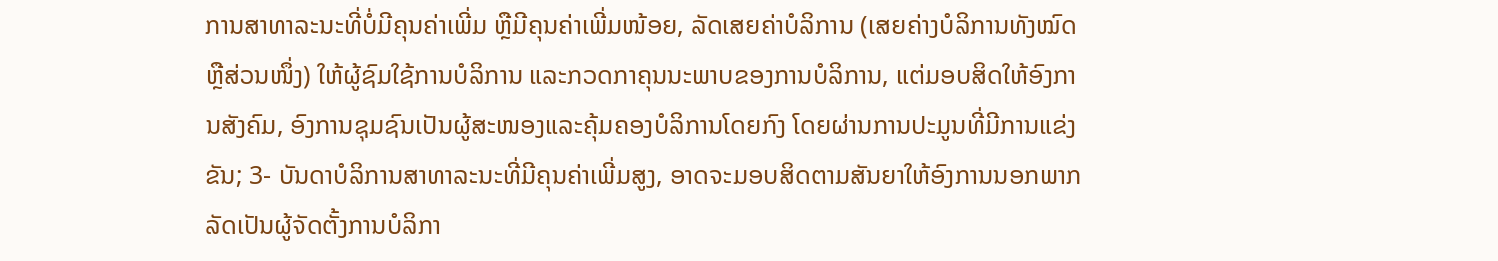ການສາທາລະນະທີ່ບໍ່ມີຄຸນຄ່າເພີ່ມ ຫຼືມີຄຸນຄ່າເພີ່ມໜ້ອຍ, ລັດເສຍຄ່າບໍລິການ (ເສຍຄ່າງບໍລິການທັງໝົດຫຼືສ່ວນໜຶ່ງ) ໃຫ້ຜູ້ຊົມໃຊ້ການບໍລິການ ແລະກວດກາຄຸນນະພາບຂອງການບໍລິການ, ແຕ່ມອບສິດໃຫ້ອົງການສັງຄົມ, ອົງການຊຸມຊົນເປັນຜູ້ສະໜອງແລະຄຸ້ມຄອງບໍລິການໂດຍກົງ ໂດຍຜ່ານການປະມູນທີ່ມີການແຂ່ງຂັນ; 3- ບັນດາບໍລິການສາທາລະນະທີ່ມີຄຸນຄ່າເພີ່ມສູງ, ອາດຈະມອບສິດຕາມສັນຍາໃຫ້ອົງການນອກພາກລັດເປັນຜູ້ຈັດຕັ້ງການບໍລິກາ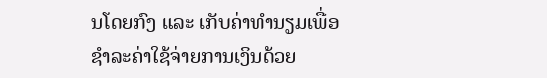ນໂດຍກົງ ແລະ ເກັບຄ່າທຳນຽມເພື່ອຊຳລະຄ່າໃຊ້ຈ່າຍການເງິນດ້ວຍ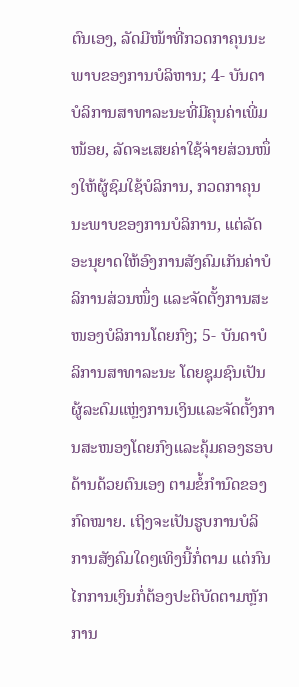ຕົນເອງ, ລັດມີໜ້າທີ່ກວດກາຄຸນນະພາບຂອງການບໍລິຫານ; 4- ບັນດາບໍລິການສາທາລະນະທີ່ມີຄຸນຄ່າເພີ່ມໜ້ອຍ, ລັດຈະເສຍຄ່າໃຊ້ຈ່າຍສ່ວນໜຶ່ງໃຫ້ຜູ້ຊົມໃຊ້ບໍລິການ, ກວດກາຄຸນນະພາບຂອງການບໍລິການ, ແຕ່ລັດອະນຸຍາດໃຫ້ອົງການສັງຄົມເກັນຄ່າບໍລິການສ່ວນໜຶ່ງ ແລະຈັດຕັ້ງການສະໜອງບໍລິການໂດຍກົງ; 5- ບັນດາບໍລິການສາທາລະນະ ໂດຍຊຸມຊົນເປັນຜູ້ລະດົມແຫຼ່ງການເງິນແລະຈັດຕັ້ງການສະໜອງໂດຍກົງແລະຄຸ້ມຄອງຮອບດ້ານດ້ວຍຕົນເອງ ຕາມຂໍ້ກຳນົດຂອງກົດໝາຍ. ເຖິງຈະເປັນຮູບການບໍລິການສັງຄົມໃດໆເທິງນີ້ກໍ່ຕາມ ແຕ່ກົນໄກການເງິນກໍ່ຕ້ອງປະຕິບັດຕາມຫຼັກການ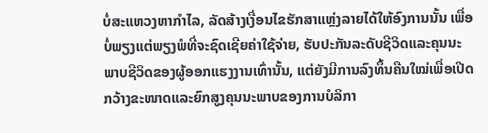ບໍ່ສະແຫວງຫາກຳໄລ, ລັດສ້າງເງື່ອນໄຂຮັກສາແຫຼ່ງລາຍໄດ້ໃຫ້ອົງການນັ້ນ ເພື່ອບໍ່ພຽງແຕ່ພຽງພໍທີ່ຈະຊົດເຊີຍຄ່າໃຊ້ຈ່າຍ, ຮັບປະກັນລະດັບຊີວິດແລະຄຸນນະພາບຊີວິດຂອງຜູ້ອອກແຮງງານເທົ່ານັ້ນ, ແຕ່ຍັງມີການລົງທຶ້ນຄືນໃໝ່ເພື່ອເປີດກວ້າງຂະໜາດແລະຍົກສູງຄຸນນະພາບຂອງການບໍລິກາ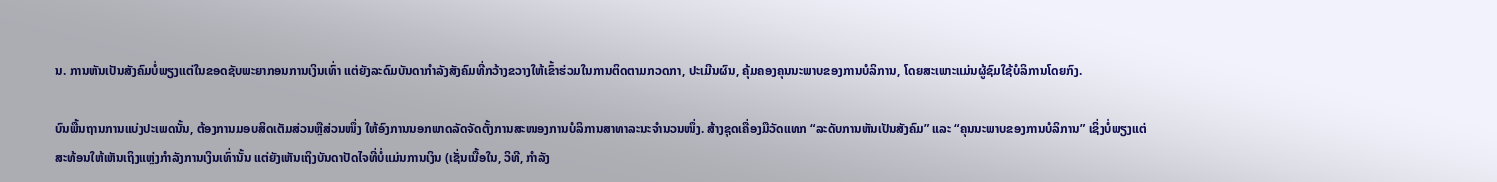ນ. ການຫັນເປັນສັງຄົມບໍ່ພຽງແຕ່ໃນຂອດຊັບພະຍາກອນການເງິນເທົ່າ ແຕ່ຍັງລະດົມບັນດາກຳລັງສັງຄົມທີ່ກວ້າງຂວາງໃຫ້ເຂົ້າຮ່ວມໃນການຕິດຕາມກວດກາ, ປະເມີນຜົນ, ຄຸ້ມຄອງຄຸນນະພາບຂອງການບໍລິການ, ໂດຍສະເພາະແມ່ນຜູ້ຊົມໃຊ້ບໍລິການໂດຍກົງ.

ບົນພື້ນຖານການແບ່ງປະເພດນັ້ນ, ຕ້ອງການມອບສິດເຕັມສ່ວນຫຼືສ່ວນໜຶ່ງ ໃຫ້ອົງການນອກພາດລັດຈັດຕັ້ງການສະໜອງການບໍລິການສາທາລະນະຈຳນວນໜຶ່ງ. ສ້າງຊຸດເຄື່ອງມືວັດແທກ “ລະດັບການຫັນເປັນສັງຄົມ” ແລະ “ຄຸນນະພາບຂອງການບໍລິການ” ເຊິ່ງບໍ່ພຽງແຕ່ສະທ້ອນໃຫ້ເຫັນເຖິງແຫຼ່ງກຳລັງການເງິນເທົ່ານັ້ນ ແຕ່ຍັງເຫັນເຖິງບັນດາປັດໄຈທີ່ບໍ່ແມ່ນການເງິນ (ເຊັ່ນເນື້ອໃນ, ວິທີ, ກຳລັງ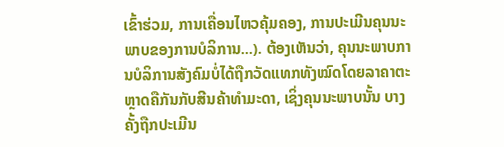ເຂົ້າຮ່ວມ, ການເຄື່ອນໄຫວຄຸ້ມຄອງ, ການປະເມີນຄຸນນະພາບຂອງການບໍລິການ...). ຕ້ອງເຫັນວ່າ, ຄຸນນະພາບການບໍລິການສັງຄົມບໍ່ໄດ້ຖືກວັດແທກທັງໝົດໂດຍລາຄາຕະຫຼາດຄືກັນກັບສີນຄ້າທຳມະດາ, ເຊິ່ງຄຸນນະພາບນັ້ນ ບາງຄັ້ງຖືກປະເມີນ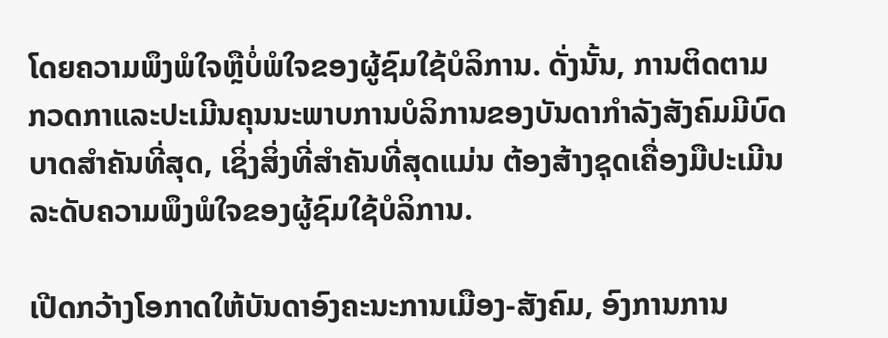ໂດຍຄວາມພຶງພໍໃຈຫຼືບໍ່ພໍໃຈຂອງຜູ້ຊົມໃຊ້ບໍລິການ. ດັ່ງນັ້ນ, ການຕິດຕາມກວດກາແລະປະເມີນຄຸນນະພາບການບໍລິການຂອງບັນດາກຳລັງສັງຄົມມີບົດບາດສຳຄັນທີ່ສຸດ, ເຊິ່ງສິ່ງທີ່ສຳຄັນທີ່ສຸດແມ່ນ ຕ້ອງສ້າງຊຸດເຄື່ອງມືປະເມີນລະດັບຄວາມພຶງພໍໃຈຂອງຜູ້ຊົມໃຊ້ບໍລິການ.

ເປີດກວ້າງໂອກາດໃຫ້ບັນດາອົງຄະນະການເມືອງ-ສັງຄົມ, ອົງການການ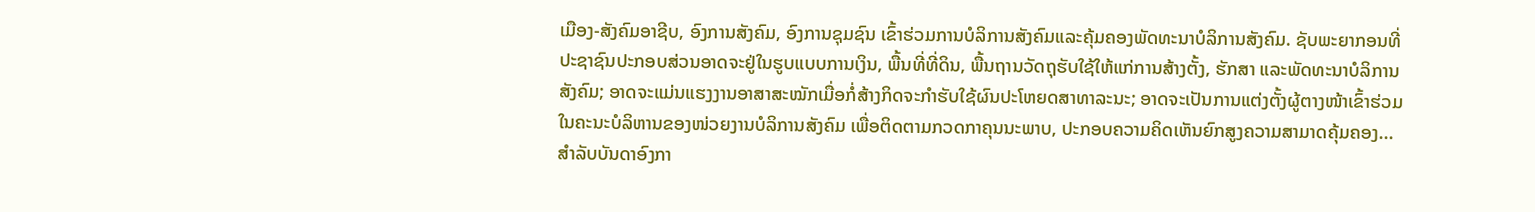ເມືອງ-ສັງຄົມອາຊີບ, ອົງການສັງຄົມ, ອົງການຊຸມຊົນ ເຂົ້າຮ່ວມການບໍລິການສັງຄົມແລະຄຸ້ມຄອງພັດທະນາບໍລິການສັງຄົມ. ຊັບພະຍາກອນທີ່ປະຊາຊົນປະກອບສ່ວນອາດຈະຢູ່ໃນຮູບແບບການເງິນ, ພື້ນທີ່ທີ່ດິນ, ພື້ນຖານວັດຖຸຮັບໃຊ້ໃຫ້ແກ່ການສ້າງຕັ້ງ, ຮັກສາ ແລະພັດທະນາບໍລິການສັງຄົມ; ອາດຈະແມ່ນແຮງງານອາສາສະໝັກເມື່ອກໍ່ສ້າງກິດຈະກຳຮັບໃຊ້ຜົນປະໂຫຍດສາທາລະນະ; ອາດຈະເປັນການແຕ່ງຕັ້ງຜູ້ຕາງໜ້າເຂົ້າຮ່ວມໃນຄະນະບໍລິຫານຂອງໜ່ວຍງານບໍລິການສັງຄົມ ເພື່ອຕິດຕາມກວດກາຄຸນນະພາບ, ປະກອບຄວາມຄິດເຫັນຍົກສູງຄວາມສາມາດຄຸ້ມຄອງ... ສຳລັບບັນດາອົງກາ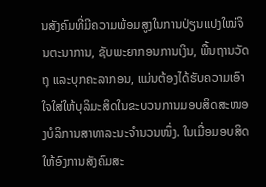ນສັງຄົມທີ່ມີຄວາມພ້ອມສູງໃນການປ່ຽນແປງໃໝ່ຈິນຕະນາການ, ຊັບພະຍາກອນການເງິນ, ພື້ນຖານວັດຖຸ ແລະບຸກຄະລາກອນ, ແມ່ນຕ້ອງໄດ້ຮັບຄວາມເອົາໃຈໃສ່ໃຫ້ບຸລິມະສິດໃນຂະບວນການມອບສິດສະໜອງບໍລິການສາທາລະນະຈຳນວນໜຶ່ງ. ໃນເມື່ອມອບສິດໃຫ້ອົງການສັງຄົມສະ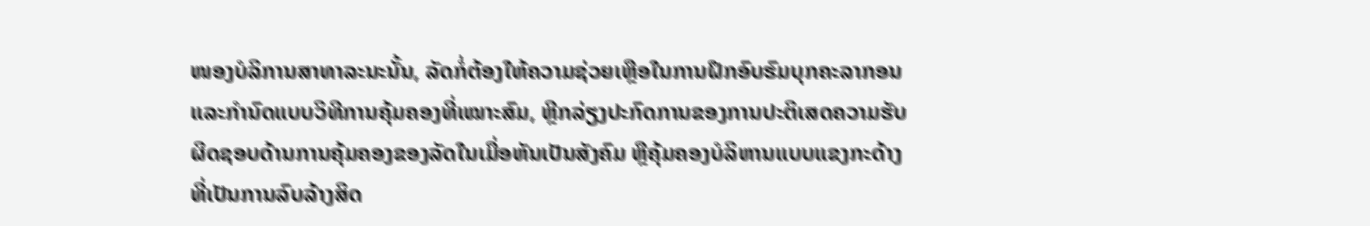ໜອງບໍລິການສາທາລະນະນັ້ນ, ລັດກໍ່ຕ້ອງໃຫ້ຄວາມຊ່ວຍເຫຼືອໃນການຝຶກອົບຮົມບຸກຄະລາກອນແລະກຳນົດແບບວິທີການຄຸ້ມຄອງທີ່ເໝາະສົມ, ຫຼີກລ່ຽງປະກົດການຂອງການປະຕິເສດຄວາມຮັບຜິດຊອບດ້ານການຄຸ້ມຄອງຂອງລັດໃນເມື່ອຫັນເປັນສັງຄົມ ຫຼືຄຸ້ມຄອງບໍລິຫານແບບແຂງກະດ້າງ ທີ່ເປັນການລົບລ້າງສິດ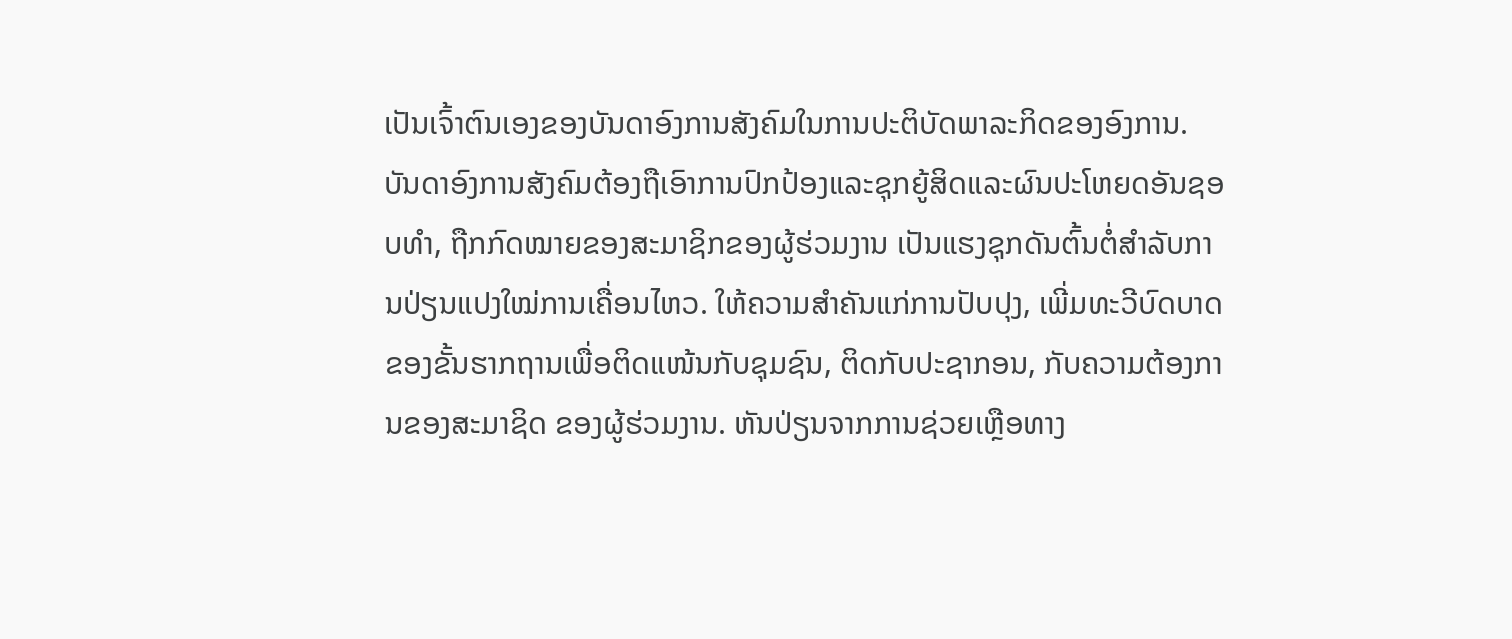ເປັນເຈົ້າຕົນເອງຂອງບັນດາອົງການສັງຄົມໃນການປະຕິບັດພາລະກິດຂອງອົງການ. ບັນດາອົງການສັງຄົມຕ້ອງຖືເອົາການປົກປ້ອງແລະຊຸກຍູ້ສິດແລະຜົນປະໂຫຍດອັນຊອບທຳ, ຖືກກົດໝາຍຂອງສະມາຊິກຂອງຜູ້ຮ່ວມງານ ເປັນແຮງຊຸກດັນຕົ້ນຕໍ່ສຳລັບການປ່ຽນແປງໃໝ່ການເຄື່ອນໄຫວ. ໃຫ້ຄວາມສຳຄັນແກ່ການປັບປຸງ, ເພີ່ມທະວີບົດບາດຂອງຂັ້ນຮາກຖານເພື່ອຕິດແໜ້ນກັບຊຸມຊົນ, ຕິດກັບປະຊາກອນ, ກັບຄວາມຕ້ອງການຂອງສະມາຊິດ ຂອງຜູ້ຮ່ວມງານ. ຫັນປ່ຽນຈາກການຊ່ວຍເຫຼືອທາງ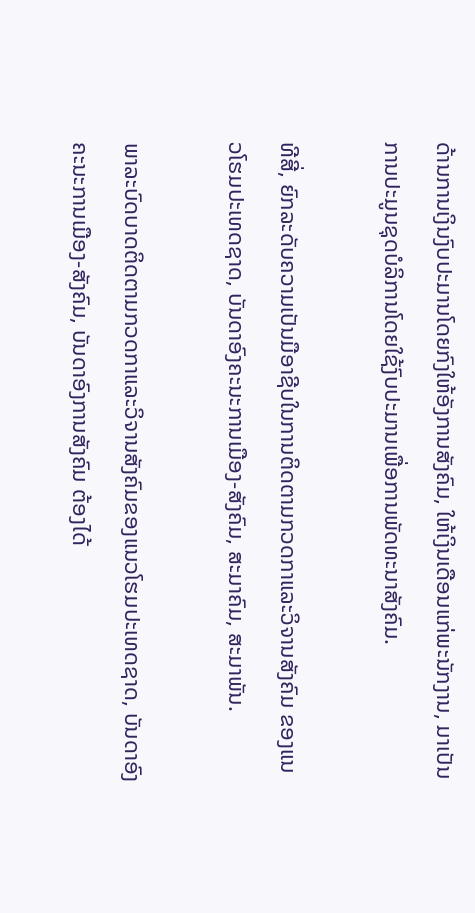ດ້ານການເງິນງົບປະມານໂດຍກົງໃຫ້ອັງການສັງຄົມ, ໃຫ້ເງິນເດືອນແກ່ພະນັກງານ, ມາເປັນການປະມູນຊຸດບໍລິການໂດຍໃຊ້ງົບປະມານເພື່ອການພັດທະນາສັງຄົມ.

ທີສີ່, ຍົກລະດັບຄວາມເປັນມືອາຊີບໃນການຕິດຕາມກວດກາແລະວິຈານສັງຄົມ ຂອງແນວໂຮມປະເທດຊາດ, ບັນດາອົງຄະນະການເມືອງ-ສັງຄົມ, ສະມາຄົມ, ສະມາພັນ.

ພາລະບົດບາດຕິດຕາມກວດກາແລະວິຈານສັງຄົມຂອງແນວໂຮມປະເທດຊາດ, ບັນດາອົງຄະນະການເມືອງ-ສັງຄົມ, ບັນດາອົງການສັງຄົມ ຕ້ອງໄດ້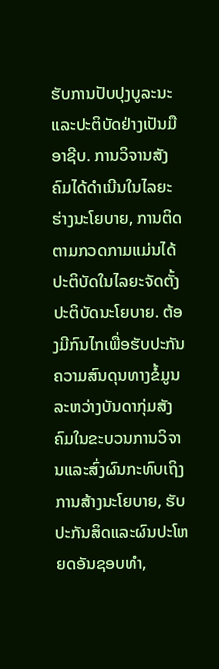ຮັບການປັບປຸງບູລະນະແລະປະຕິບັດຢ່າງເປັນມືອາຊີບ. ການວິຈານສັງຄົມໄດ້ດຳເນີນໃນໄລຍະຮ່າງນະໂຍບາຍ, ການຕິດຕາມກວດກາມແມ່ນໄດ້ປະຕິບັດໃນໄລຍະຈັດຕັ້ງປະຕິບັດນະໂຍບາຍ. ຕ້ອງມີກົນໄກເພື່ອຮັບປະກັນຄວາມສົນດຸນທາງຂໍ້ມູນລະຫວ່າງບັນດາກຸ່ມສັງຄົມໃນຂະບວນການວິຈານແລະສົ່ງຜົນກະທົບເຖິງການສ້າງນະໂຍບາຍ, ຮັບປະກັນສິດແລະຜົນປະໂຫຍດອັນຊອບທຳ,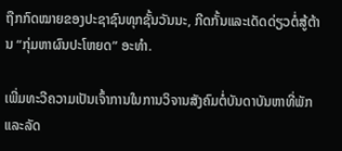ຖືກກົດໝາຍຂອງປະຊາຊົນທຸກຊັ້ນວັນນະ, ກີດກັ້ນແລະເດັດດ່ຽວຕໍ່ສູ້ຕ້ານ “ກຸ່ມຫາຜົນປະໂຫຍດ” ອະທຳ.

ເພີ່ມທະວີຄວາມເປັນເຈົ້າການໃນການວິຈານສັງຄົມຕໍ່ບັນດາບັນຫາທີ່ພັກແລະລັດ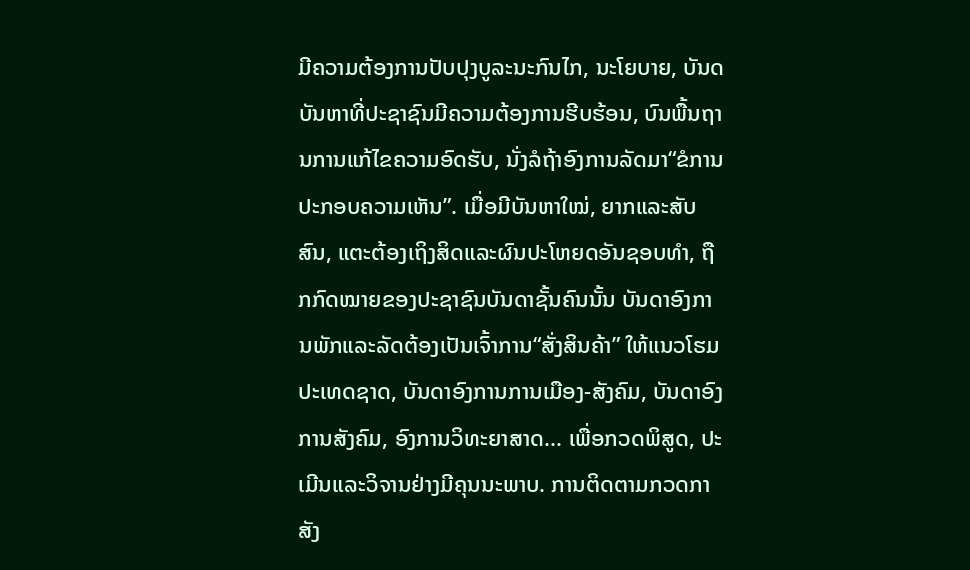ມີຄວາມຕ້ອງການປັບປຸງບູລະນະກົນໄກ, ນະໂຍບາຍ, ບັນດບັນຫາທີ່ປະຊາຊົນມີຄວາມຕ້ອງການຮີບຮ້ອນ, ບົນພື້ນຖານການແກ້ໄຂຄວາມອົດຮັບ, ນັ່ງລໍຖ້າອົງການລັດມາ“ຂໍການປະກອບຄວາມເຫັນ”. ເມື່ອມີບັນຫາໃໝ່, ຍາກແລະສັບສົນ, ແຕະຕ້ອງເຖິງສິດແລະຜົນປະໂຫຍດອັນຊອບທຳ, ຖືກກົດໝາຍຂອງປະຊາຊົນບັນດາຊັ້ນຄົນນັ້ນ ບັນດາອົງການພັກແລະລັດຕ້ອງເປັນເຈົ້າການ“ສັ່ງສິນຄ້າ” ໃຫ້ແນວໂຮມປະເທດຊາດ, ບັນດາອົງການການເມືອງ-ສັງຄົມ, ບັນດາອົງການສັງຄົມ, ອົງການວິທະຍາສາດ... ເພື່ອກວດພິສູດ, ປະເມີນແລະວິຈານຢ່າງມີຄຸນນະພາບ. ການຕິດຕາມກວດກາສັງ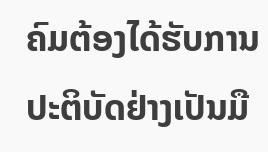ຄົມຕ້ອງໄດ້ຮັບການປະຕິບັດຢ່າງເປັນມື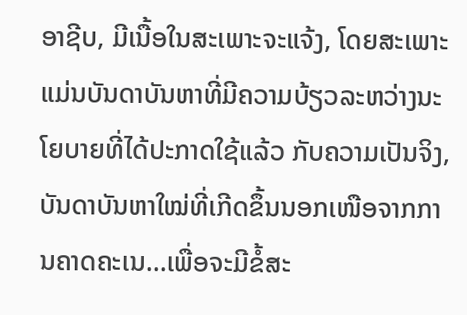ອາຊີບ, ມີເນື້ອໃນສະເພາະຈະແຈ້ງ, ໂດຍສະເພາະແມ່ນບັນດາບັນຫາທີ່ມີຄວາມບ້ຽວລະຫວ່າງນະໂຍບາຍທີ່ໄດ້ປະກາດໃຊ້ແລ້ວ ກັບຄວາມເປັນຈິງ, ບັນດາບັນຫາໃໝ່ທີ່ເກີດຂຶ້ນນອກເໜືອຈາກການຄາດຄະເນ...ເພື່ອຈະມີຂໍ້ສະ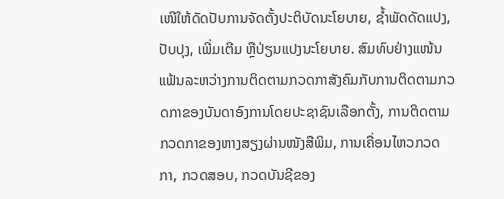ເໜີໃຫ້ດັດປັບການຈັດຕັ້ງປະຕິບັດນະໂຍບາຍ, ຊ້ຳພັດດັດແປງ, ປັບປຸງ, ເພີ່ມເຕີມ ຫຼືປ່ຽນແປງນະໂຍບາຍ. ສົມທົບຢ່າງແໜ້ນແຟ້ນລະຫວ່າງການຕິດຕາມກວດກາສັງຄົມກັບການຕິດຕາມກວດກາຂອງບັນດາອົງການໂດຍປະຊາຊົນເລືອກຕັ້ງ, ການຕິດຕາມກວດກາຂອງຫາງສຽງຜ່ານໜັງສືພິມ, ການເຄື່ອນໄຫວກວດກາ, ກວດສອບ, ກວດບັນຊີຂອງ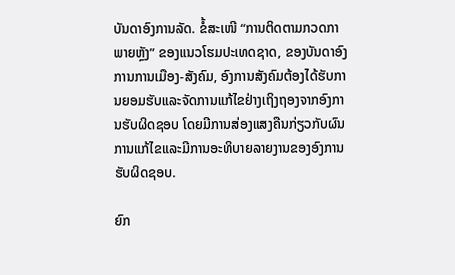ບັນດາອົງການລັດ. ຂໍ້ສະເໜີ “ການຕິດຕາມກວດກາພາຍຫຼັງ” ຂອງແນວໂຮມປະເທດຊາດ, ຂອງບັນດາອົງການການເມືອງ-ສັງຄົມ, ອົງການສັງຄົມຕ້ອງໄດ້ຮັບການຍອມຮັບແລະຈັດການແກ້ໄຂຢ່າງເຖິງຖອງຈາກອົງການຮັບຜິດຊອບ ໂດຍມີການສ່ອງແສງຄືນກ່ຽວກັບຜົນການແກ້ໄຂແລະມີການອະທິບາຍລາຍງານຂອງອົງການຮັບຜິດຊອບ.

ຍົກ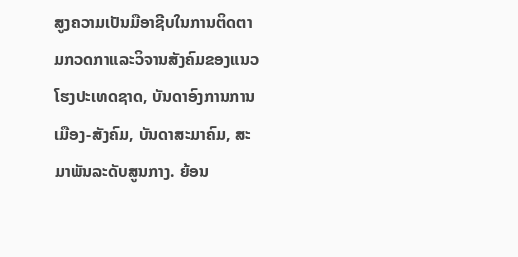ສູງຄວາມເປັນມືອາຊີບໃນການຕິດຕາມກວດກາແລະວິຈານສັງຄົມຂອງແນວໂຮງປະເທດຊາດ, ບັນດາອົງການການເມືອງ-ສັງຄົມ, ບັນດາສະມາຄົມ, ສະມາພັນລະດັບສູນກາງ. ຍ້ອນ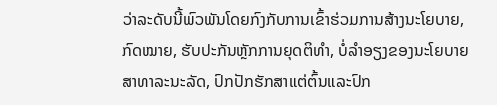ວ່າລະດັບນີ້ພົວພັນໂດຍກົງກັບການເຂົ້າຮ່ວມການສ້າງນະໂຍບາຍ, ກົດໝາຍ, ຮັບປະກັນຫຼັກການຍຸດຕິທຳ, ບໍ່ລຳອຽງຂອງນະໂຍບາຍສາທາລະນະລັດ, ປົກປັກຮັກສາແຕ່ຕົ້ນແລະປົກ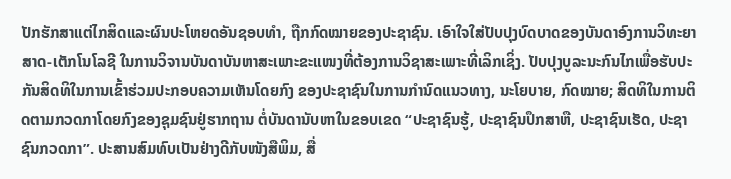ປັກຮັກສາແຕ່ໄກສິດແລະຜົນປະໂຫຍດອັນຊອບທຳ, ຖືກກົດໝາຍຂອງປະຊາຊົນ. ເອົາໃຈໃສ່ປັບປຸງບົດບາດຂອງບັນດາອົງການວິທະຍາສາດ-ເຕັກໂນໂລຊີ ໃນການວິຈານບັນດາບັນຫາສະເພາະຂະແໜງທີ່ຕ້ອງການວິຊາສະເພາະທີ່ເລິກເຊິ່ງ. ປັບປຸງບູລະນະກົນໄກເພື່ອຮັບປະກັນສິດທິໃນການເຂົ້າຮ່ວມປະກອບຄວາມເຫັນໂດຍກົງ ຂອງປະຊາຊົນໃນການກຳນົດແນວທາງ, ນະໂຍບາຍ, ກົດໝາຍ; ສິດທິໃນການຕິດຕາມກວດກາໂດຍກົງຂອງຊຸມຊົນຢູ່ຮາກຖານ ຕໍ່ບັນດານັບຫາໃນຂອບເຂດ “ປະຊາຊົນຮູ້, ປະຊາຊົນປຶກສາຫື, ປະຊາຊົນເຮັດ, ປະຊາຊົນກວດກາ”. ປະສານສົມທົບເປັນຢ່າງດີກັບໜັງສືພິມ, ສື່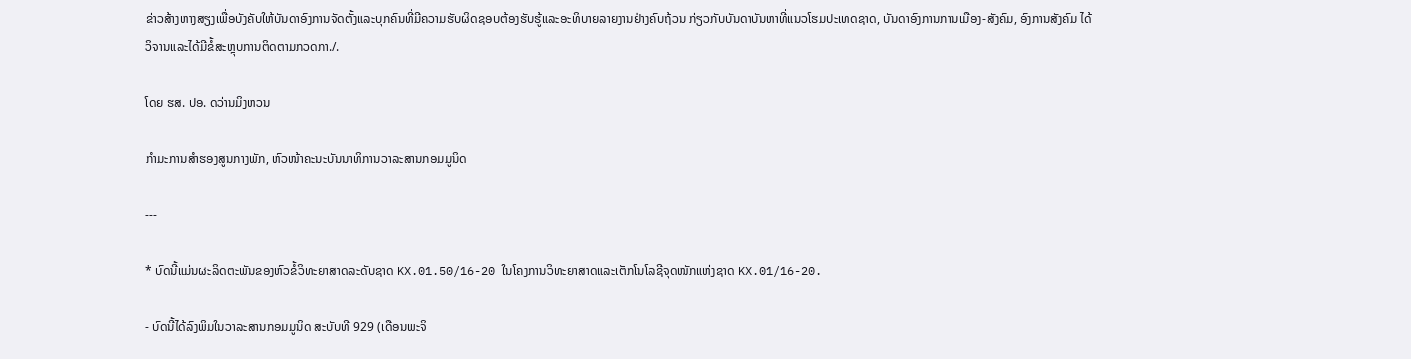ຂ່າວສ້າງຫາງສຽງເພື່ອບັງຄັບໃຫ້ບັນດາອົງການຈັດຕັ້ງແລະບຸກຄົນທີ່ມີຄວາມຮັບຜິດຊອບຕ້ອງຮັບຮູ້ແລະອະທິບາຍລາຍງານຢ່າງຄົບຖ້ວນ ກ່ຽວກັບບັນດາບັນຫາທີ່ແນວໂຮມປະເທດຊາດ, ບັນດາອົງການການເມືອງ-ສັງຄົມ, ອົງການສັງຄົມ ໄດ້ວິຈານແລະໄດ້ມີຂໍ້ສະຫຼຸບການຕິດຕາມກວດກາ./.

ໂດຍ ຮສ. ປອ. ດວ່ານມິງຫວນ

ກຳມະການສຳຮອງສູນກາງພັກ, ຫົວໜ້າຄະນະບັນນາທິການວາລະສານກອມມູນິດ

---

* ບົດນີ້ແມ່ນຜະລິດຕະພັນຂອງຫົວຂໍ້ວິທະຍາສາດລະດັບຊາດ KX.01.50/16-20 ໃນໂຄງການວິທະຍາສາດແລະເຕັກໂນໂລຊີຈຸດໜັກແຫ່ງຊາດ KX.01/16-20.

- ບົດນີ້ໄດ້ລົງພິມໃນວາລະສານກອມມູນິດ ສະບັບທີ 929 (ເດືອນພະຈິ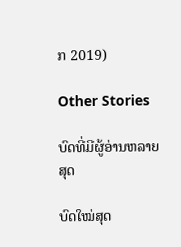ກ 2019)

Other Stories

ບົດທີ່ມີຜູ້ອ່ານຫລາຍສຸດ

ບົດໃໝ່ສຸດ